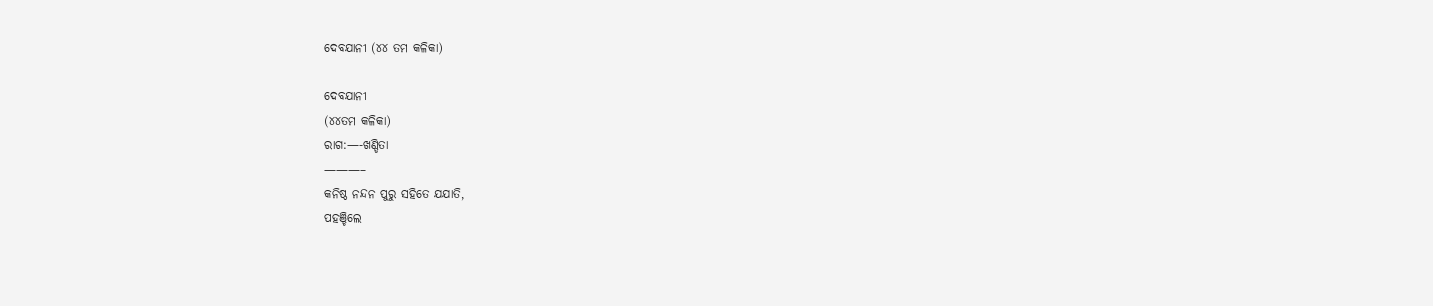ଦେବଯାନୀ (୪୪ ତମ କଳିକା)

ଦେବଯାନୀ
(୪୪ତମ କଳିକା)
ରାଗ:—-ଖଣ୍ଡିତା
———–
କନିଷ୍ଠ ନନ୍ଦନ ପୁରୁ ସହିତେ ଯଯାତି,
ପହଞ୍ଚିଲେ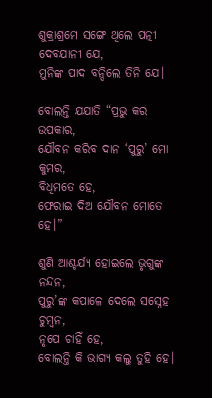ଶୁକ୍ରାଶ୍ରମେ ସଙ୍ଗେ ଥିଲେ ପତ୍ନୀ
ଦେବଯାନୀ ଯେ,
ମୁନିଙ୍କ ପାଦ ବନ୍ଦିଲେ ତିନି ଯେ।

ବୋଲନ୍ତି ଯଯାତି “ପ୍ରଭୁ କର ଉପକାର,
ଯୌବନ କରିବ ଦାନ ‘ପୁରୁ’ ମୋ କୁମର,
ବିଧିମତେ ହେ,
ଫେରାଇ ଦିଅ ଯୌବନ ମୋତେ ହେ।”

ଶୁଣି ଆଶ୍ଚର୍ଯ୍ଯ ହୋଇଲେ ଭୃଗୁଙ୍କ ନନ୍ଦନ,
ପୁରୁ’ଙ୍କ କପାଳେ ଦେଲେ ସସ୍ନେହ ଚୁମ୍ବନ,
ନୃପେ ଚାହିଁ ହେ,
ବୋଲନ୍ତି କି ଭାଗ୍ୟ କଲୁ ତୁହି ହେ।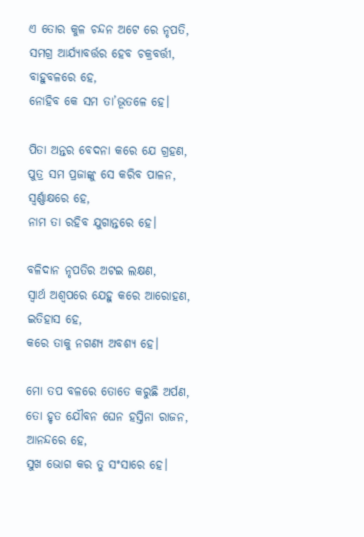ଏ ତୋର କୁଳ ଚନ୍ଦନ ଅଟେ ରେ ନୃପତି,
ସମଗ୍ର ଆର୍ଯ୍ୟାବର୍ତ୍ତର ହେବ ଚକ୍ରବର୍ତ୍ତୀ,
ବାହୁବଳରେ ହେ,
ନୋହିବ କେ ସମ ତା’ଭୂତଳେ ହେ।

ପିତା ଅନ୍ତର ବେଦନା କରେ ଯେ ଗ୍ରହଣ,
ପୁତ୍ର ସମ ପ୍ରଜାଙ୍କୁ ସେ କରିବ ପାଳନ,
ସ୍ୱର୍ଣ୍ଣାକ୍ଷରେ ହେ,
ନାମ ତା ରହିବ ଯୁଗାନ୍ତରେ ହେ।

ବଳିଦାନ ନୃପତିର ଅଟଇ ଲକ୍ଷଣ,
ସ୍ୱାର୍ଥ ଅଶ୍ୱପରେ ଯେହୁ କରେ ଆରୋହଣ,
ଇତିହାସ ହେ,
କରେ ତାକୁ ନଗଣ୍ୟ ଅବଶ୍ୟ ହେ।

ମୋ ତପ ବଳରେ ତୋତେ କରୁଛି ଅର୍ପଣ,
ତୋ ହୃତ ଯୌବନ ଘେନ ହସ୍ତିନା ରାଜନ,
ଆନନ୍ଦରେ ହେ,
ସୁଖ ଭୋଗ କର ତୁ ସଂସାରେ ହେ।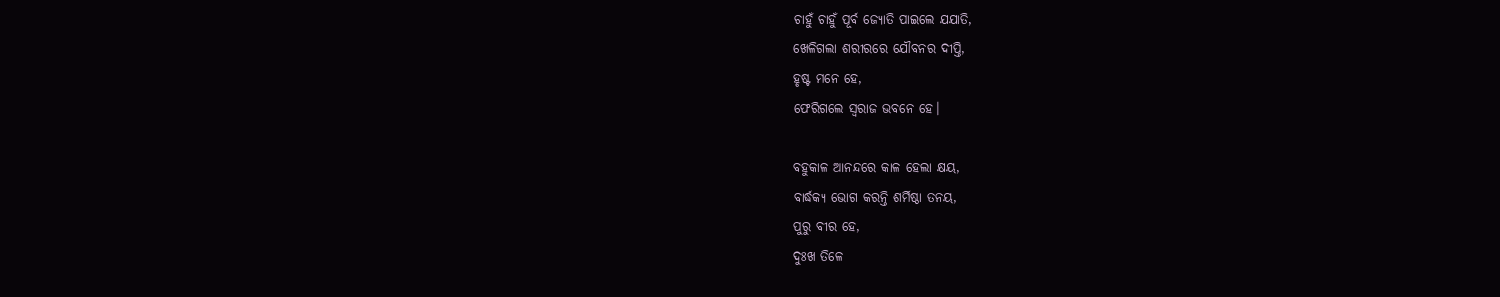ଚାହୁଁ ଚାହୁଁ ପୂର୍ବ ଜ୍ୟୋତି ପାଇଲେ ଯଯାତି,
ଖେଳିଗଲା ଶରୀରରେ ଯୌବନର ଦୀପ୍ତି,
ହୃଷ୍ଟ ମନେ ହେ,
ଫେରିଗଲେ ସ୍ୱରାଜ ଭବନେ ହେ।

ବହୁକାଳ ଆନନ୍ଦରେ କାଳ ହେଲା କ୍ଷୟ,
ବାର୍ଦ୍ଧକ୍ୟ ଭୋଗ କରନ୍ତି ଶର୍ମିଷ୍ଠା ତନୟ,
ପୁରୁ ବୀର ହେ,
ଦୁଃଖ ତିଳେ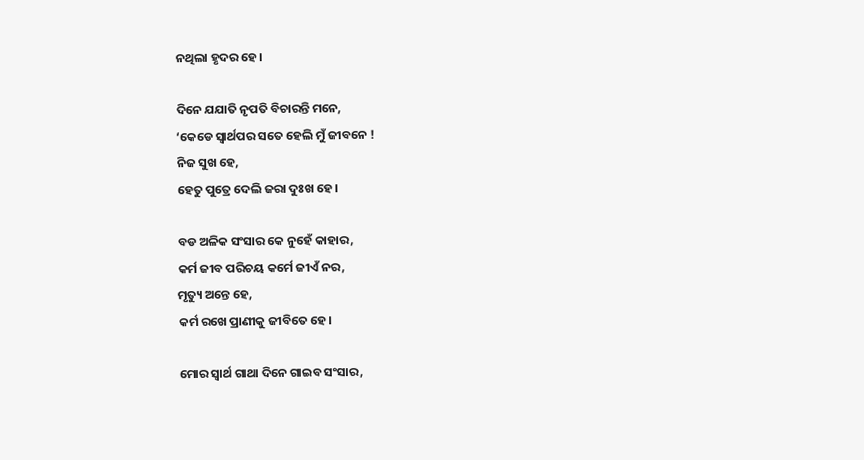ନଥିଲା ହୃଦର ହେ।

ଦିନେ ଯଯାତି ନୃପତି ବିଚାରନ୍ତି ମନେ,
‘କେଡେ ସ୍ୱାର୍ଥପର ସତେ ହେଲି ମୁଁ ଜୀବନେ !
ନିଜ ସୁଖ ହେ,
ହେତୁ ପୁତ୍ରେ ଦେଲି ଜରା ଦୁଃଖ ହେ।

ବଡ ଅଳିକ ସଂସାର କେ ନୁହେଁ କାହାର,
କର୍ମ ଜୀବ ପରିଚୟ କର୍ମେ ଜୀଏଁ ନର,
ମୃତ୍ୟୁ ଅନ୍ତେ ହେ,
କର୍ମ ରଖେ ପ୍ରାଣୀକୁ ଜୀବିତେ ହେ।

ମୋର ସ୍ୱାର୍ଥ ଗାଥା ଦିନେ ଗାଇବ ସଂସାର,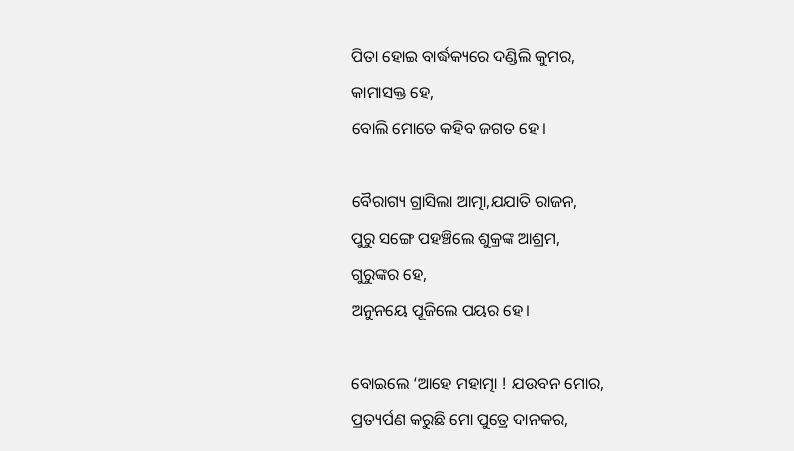ପିତା ହୋଇ ବାର୍ଦ୍ଧକ୍ୟରେ ଦଣ୍ଡିଲି କୁମର,
କାମାସକ୍ତ ହେ,
ବୋଲି ମୋତେ କହିବ ଜଗତ ହେ।

ବୈରାଗ୍ୟ ଗ୍ରାସିଲା ଆତ୍ମା,ଯଯାତି ରାଜନ,
ପୁରୁ ସଙ୍ଗେ ପହଞ୍ଚିଲେ ଶୁକ୍ରଙ୍କ ଆଶ୍ରମ,
ଗୁରୁଙ୍କର ହେ,
ଅନୁନୟେ ପୂଜିଲେ ପୟର ହେ।

ବୋଇଲେ ‘ଆହେ ମହାତ୍ମା ! ଯଉବନ ମୋର,
ପ୍ରତ୍ୟର୍ପଣ କରୁଛି ମୋ ପୁତ୍ରେ ଦାନକର,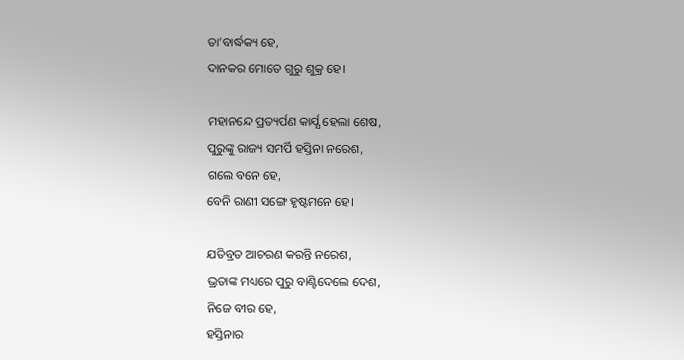ତା’ବାର୍ଦ୍ଧକ୍ୟ ହେ,
ଦାନକର ମୋତେ ଗୁରୁ ଶୁକ୍ର ହେ।

ମହାନନ୍ଦେ ପ୍ରତ୍ୟର୍ପଣ କାର୍ଯ୍ଯ ହେଲା ଶେଷ,
ପୁରୁଙ୍କୁ ରାଜ୍ୟ ସମର୍ପି ହସ୍ତିନା ନରେଶ,
ଗଲେ ବନେ ହେ,
ବେନି ରାଣୀ ସଙ୍ଗେ ହୃଷ୍ଟମନେ ହେ।

ଯତିବ୍ରତ ଆଚରଣ କରନ୍ତି ନରେଶ,
ଭ୍ରତାଙ୍କ ମଧ୍ୟରେ ପୁରୁ ବାଣ୍ଟିଦେଲେ ଦେଶ,
ନିଜେ ବୀର ହେ,
ହସ୍ତିନାର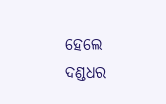ହେଲେ ଦଣ୍ଡଧର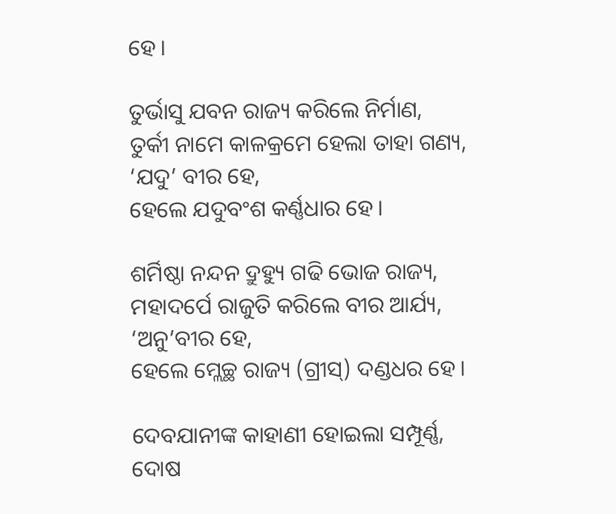ହେ।

ତୁର୍ଭାସୁ ଯବନ ରାଜ୍ୟ କରିଲେ ନିର୍ମାଣ,
ତୁର୍କୀ ନାମେ କାଳକ୍ରମେ ହେଲା ତାହା ଗଣ୍ୟ,
‘ଯଦୁ’ ବୀର ହେ,
ହେଲେ ଯଦୁବଂଶ କର୍ଣ୍ଣଧାର ହେ।

ଶର୍ମିଷ୍ଠା ନନ୍ଦନ ଦ୍ରୁହ୍ୟୁ ଗଢି ଭୋଜ ରାଜ୍ୟ,
ମହାଦର୍ପେ ରାଜୁତି କରିଲେ ବୀର ଆର୍ଯ୍ୟ,
‘ଅନୁ’ବୀର ହେ,
ହେଲେ ମ୍ଲେଚ୍ଛ ରାଜ୍ୟ (ଗ୍ରୀସ୍) ଦଣ୍ଡଧର ହେ।

ଦେବଯାନୀଙ୍କ କାହାଣୀ ହୋଇଲା ସମ୍ପୂର୍ଣ୍ଣ,
ଦୋଷ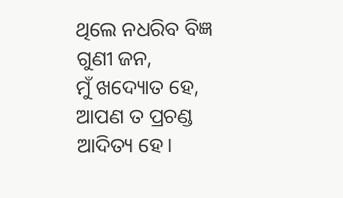ଥିଲେ ନଧରିବ ବିଜ୍ଞ ଗୁଣୀ ଜନ,
ମୁଁ ଖଦ୍ୟୋତ ହେ,
ଆପଣ ତ ପ୍ରଚଣ୍ଡ ଆଦିତ୍ୟ ହେ।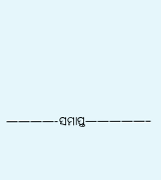————-ସମାପ୍ତ—————–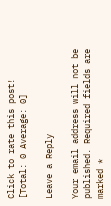Click to rate this post!
[Total: 0 Average: 0]

Leave a Reply

Your email address will not be published. Required fields are marked *